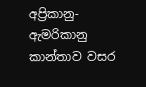අප්‍රිකානු-ඇමරිකානු කාන්තාව වසර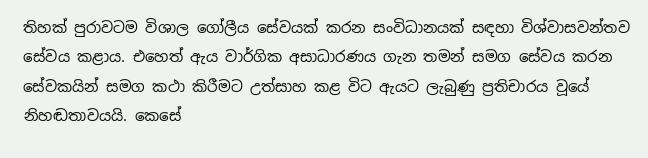තිහක් පුරාවටම විශාල ගෝලීය සේවයක් කරන සංවිධානයක් සඳහා විශ්වාසවන්තව සේවය කළාය. එහෙත් ඇය වාර්ගික අසාධාරණය ගැන තමන් සමග සේවය කරන සේවකයින් සමග කථා කිරීමට උත්සාහ කළ විට ඇයට ලැබුණු ප්‍රතිචාරය වූයේ නිහඬතාවයයි. කෙසේ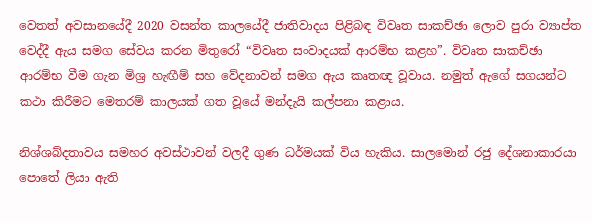වෙතත් අවසානයේදී 2020 වසන්ත කාලයේදී ජාතිවාදය පිළිබඳ විවෘත සාකච්ඡා ලොව පුරා ව්‍යාප්ත වෙද්දී ඇය සමග සේවය කරන මිතුරෝ “විවෘත සංවාදයක් ආරම්භ කළහ”. විවෘත සාකච්ඡා ආරම්භ වීම ගැන මිශ්‍ර හැඟීම් සහ වේදනාවන් සමග ඇය කෘතඥ වූවාය. නමුත් ඇගේ සගයන්ට කථා කිරීමට මෙතරම් කාලයක් ගත වූයේ මන්දැයි කල්පනා කළාය.

නිශ්ශබ්දතාවය සමහර අවස්ථාවන් වලදී ගුණ ධර්මයක් විය හැකිය. සාලමොන් රජු දේශනාකාරයා පොතේ ලියා ඇති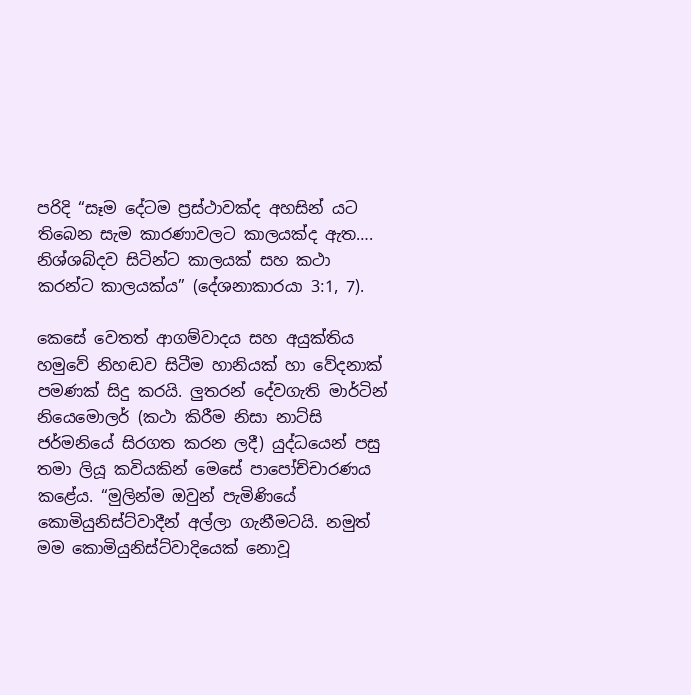පරිදි “සෑම දේටම ප්‍රස්ථාවක්ද අහසින් යට තිබෙන සැම කාරණාවලට කාලයක්ද ඇත…. නිශ්ශබ්දව සිටින්ට කාලයක් සහ කථා කරන්ට කාලයක්ය” (දේශනාකාරයා 3:1, 7).

කෙසේ වෙතත් ආගම්වාදය සහ අයුක්තිය හමුවේ නිහඬව සිටීම හානියක් හා වේදනාක් පමණක් සිදු කරයි. ලුතරන් දේවගැති මාර්ටින් නියෙමොලර් (කථා කිරීම නිසා නාට්සි ජර්මනියේ සිරගත කරන ලදී) යුද්ධයෙන් පසු තමා ලියූ කවියකින් මෙසේ පාපෝච්චාරණය කළේය. “මුලින්ම ඔවුන් පැමිණියේ කොමියුනිස්ට්වාදීන් අල්ලා ගැනීමටයි. නමුත් මම කොමියුනිස්ට්වාදියෙක් නොවූ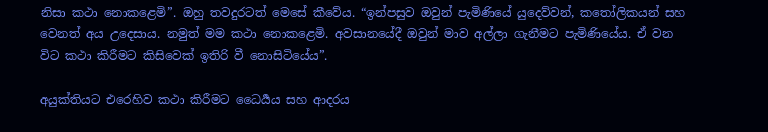නිසා කථා නොකළෙමි”. ඔහු තවදුරටත් මෙසේ කීවේය. “ඉන්පසුව ඔවුන් පැමිණියේ යුදෙව්වන්, කතෝලිකයන් සහ වෙනත් අය උදෙසාය. නමුත් මම කථා නොකළෙමි. අවසානයේදී ඔවුන් මාව අල්ලා ගැනීමට පැමිණියේය. ඒ වන විට කථා කිරීමට කිසිවෙක් ඉතිරි වී නොසිටියේය”.

අයුක්තියට එරෙහිව කථා කිරීමට ධෛර්‍යය සහ ආදරය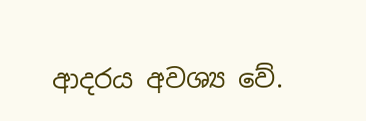ආදරය අවශ්‍ය වේ.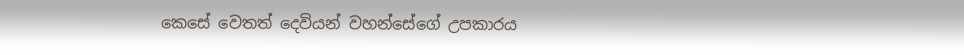කෙසේ වෙතත් දෙවියන් වහන්සේගේ උපකාරය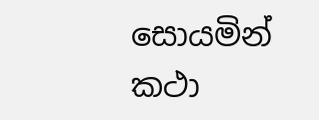සොයමින් කථා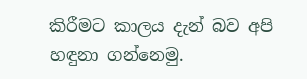කිරීමට කාලය දැන් බව අපි හඳුනා ගන්නෙමු.